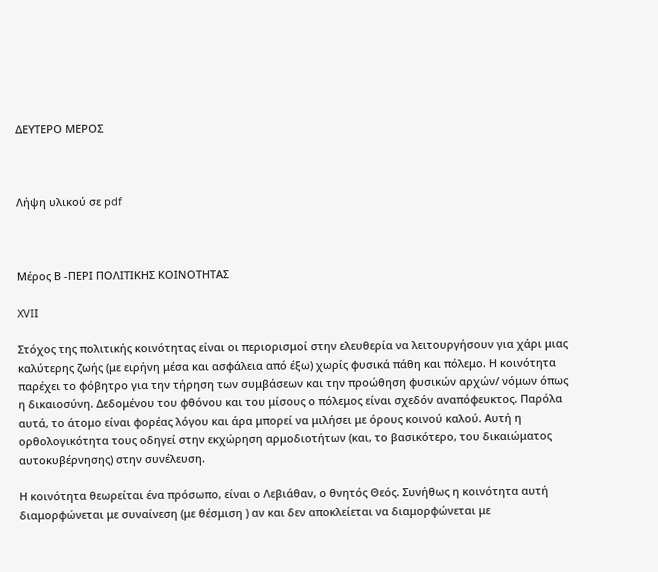ΔΕΥΤΕΡΟ ΜΕΡΟΣ



Λήψη υλικού σε pdf



Μέρος Β -ΠΕΡΙ ΠΟΛΙΤΙΚΗΣ ΚΟΙΝΟΤΗΤΑΣ

XVIΙ

Στόχος της πολιτικής κοινότητας είναι οι περιορισμοί στην ελευθερία να λειτουργήσουν για χάρι μιας καλύτερης ζωής (με ειρήνη μέσα και ασφάλεια από έξω) χωρίς φυσικά πάθη και πόλεμο. Η κοινότητα παρέχει το φόβητρο για την τήρηση των συμβάσεων και την προώθηση φυσικών αρχών/ νόμων όπως η δικαιοσύνη. Δεδομένου του φθόνου και του μίσους ο πόλεμος είναι σχεδόν αναπόφευκτος. Παρόλα αυτά, το άτομο είναι φορέας λόγου και άρα μπορεί να μιλήσει με όρους κοινού καλού. Αυτή η ορθολογικότητα τους οδηγεί στην εκχώρηση αρμοδιοτήτων (και, το βασικότερο, του δικαιώματος αυτοκυβέρνησης) στην συνέλευση.

Η κοινότητα θεωρείται ένα πρόσωπο, είναι ο Λεβιάθαν, ο θνητός Θεός. Συνήθως η κοινότητα αυτή διαμορφώνεται με συναίνεση (με θέσμιση ) αν και δεν αποκλείεται να διαμορφώνεται με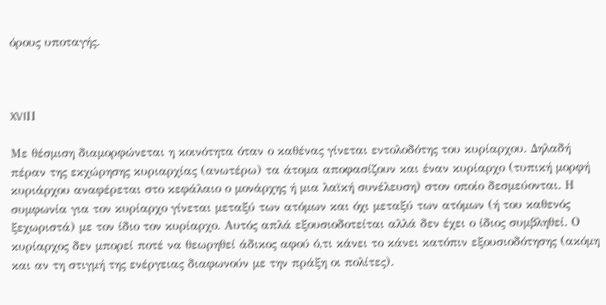όρους υποταγής.



XVIΙΙ

Με θέσμιση διαμορφώνεται η κοινότητα όταν ο καθένας γίνεται εντολοδότης του κυρίαρχου. Δηλαδή πέραν της εκχώρησης κυριαρχίας (ανωτέρω) τα άτομα αποφασίζουν και έναν κυρίαρχο (τυπική μορφή κυριάρχου αναφέρεται στο κεφάλαιο ο μονάρχης ή μια λαϊκή συνέλευση) στον οποίο δεσμεύονται. Η συμφωνία για τον κυρίαρχο γίνεται μεταξύ των ατόμων και όχι μεταξύ των ατόμων (ή του καθενός ξεχωριστά) με τον ίδιο τον κυρίαρχο. Αυτός απλά εξουσιοδοτείται αλλά δεν έχει ο ίδιος συμβληθεί. Ο κυρίαρχος δεν μπορεί ποτέ να θεωρηθεί άδικος αφού ό,τι κάνει το κάνει κατόπιν εξουσιοδότησης (ακόμη και αν τη στιγμή της ενέργειας διαφωνούν με την πράξη οι πολίτες).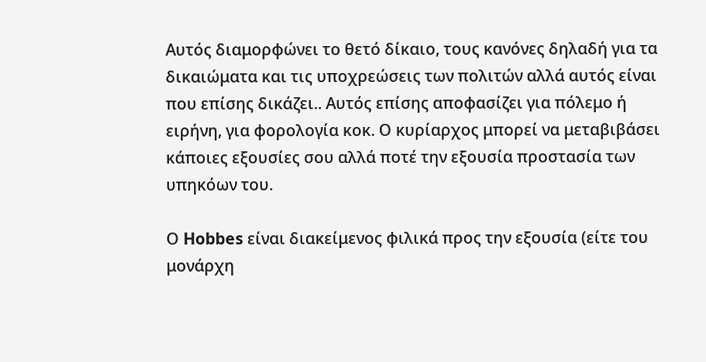Αυτός διαμορφώνει το θετό δίκαιο, τους κανόνες δηλαδή για τα δικαιώματα και τις υποχρεώσεις των πολιτών αλλά αυτός είναι που επίσης δικάζει.. Αυτός επίσης αποφασίζει για πόλεμο ή ειρήνη, για φορολογία κοκ. Ο κυρίαρχος μπορεί να μεταβιβάσει κάποιες εξουσίες σου αλλά ποτέ την εξουσία προστασία των υπηκόων του.

Ο Hobbes είναι διακείμενος φιλικά προς την εξουσία (είτε του μονάρχη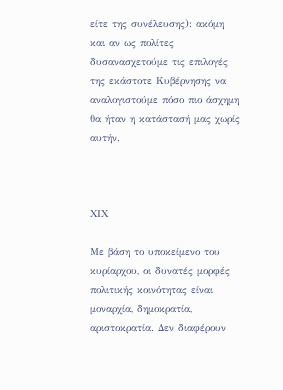είτε της συνέλευσης): ακόμη και αν ως πολίτες δυσανασχετούμε τις επιλογές της εκάστοτε Κυβέρνησης να αναλογιστούμε πόσο πιο άσχημη θα ήταν η κατάστασή μας χωρίς αυτήν.



XΙΧ

Με βάση το υποκείμενο του κυρίαρχου, οι δυνατές μορφές πολιτικής κοινότητας είναι μοναρχία, δημοκρατία, αριστοκρατία. Δεν διαφέρουν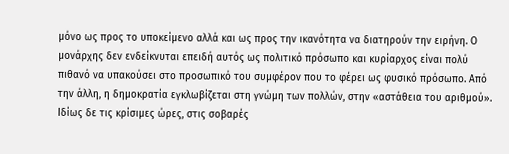μόνο ως προς το υποκείμενο αλλά και ως προς την ικανότητα να διατηρούν την ειρήνη. Ο μονάρχης δεν ενδείκνυται επειδή αυτός ως πολιτικό πρόσωπο και κυρίαρχος είναι πολύ πιθανό να υπακούσει στο προσωπικό του συμφέρον που το φέρει ως φυσικό πρόσωπο. Από την άλλη, η δημοκρατία εγκλωβίζεται στη γνώμη των πολλών, στην «αστάθεια του αριθμού». Ιδίως δε τις κρίσιμες ώρες, στις σοβαρές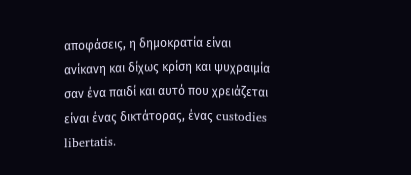αποφάσεις, η δημοκρατία είναι ανίκανη και δίχως κρίση και ψυχραιμία σαν ένα παιδί και αυτό που χρειάζεται είναι ένας δικτάτορας, ένας custodies libertatis.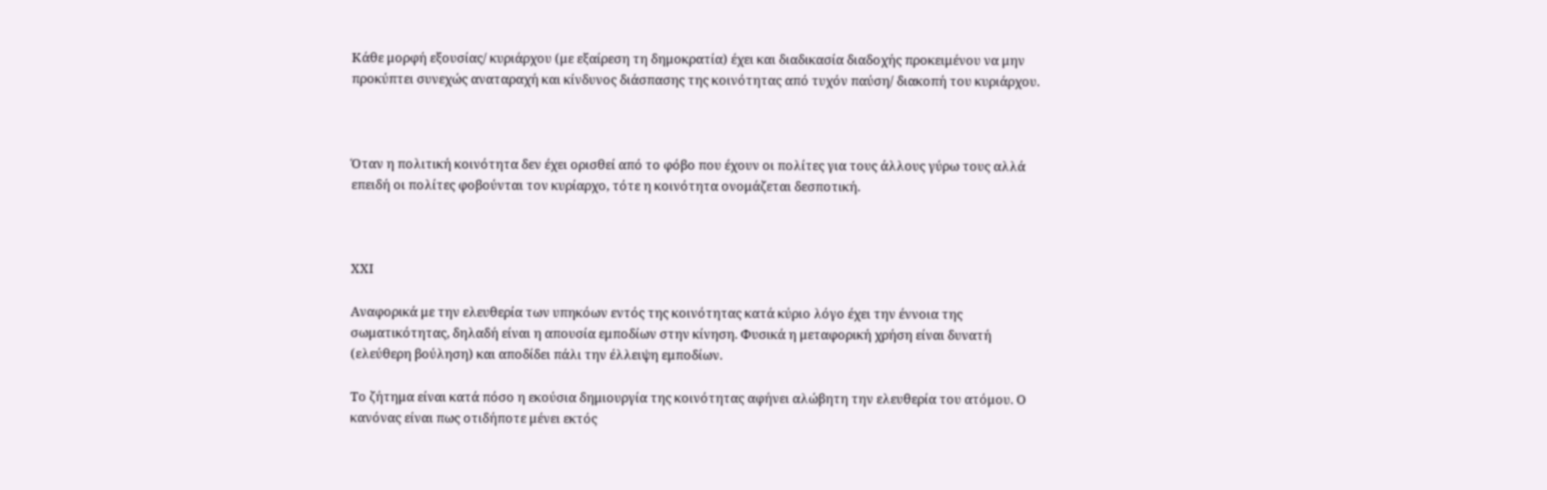Κάθε μορφή εξουσίας/ κυριάρχου (με εξαίρεση τη δημοκρατία) έχει και διαδικασία διαδοχής προκειμένου να μην προκύπτει συνεχώς αναταραχή και κίνδυνος διάσπασης της κοινότητας από τυχόν παύση/ διακοπή του κυριάρχου.



Όταν η πολιτική κοινότητα δεν έχει ορισθεί από το φόβο που έχουν οι πολίτες για τους άλλους γύρω τους αλλά επειδή οι πολίτες φοβούνται τον κυρίαρχο, τότε η κοινότητα ονομάζεται δεσποτική.



XΧΙ

Αναφορικά με την ελευθερία των υπηκόων εντός της κοινότητας κατά κύριο λόγο έχει την έννοια της σωματικότητας, δηλαδή είναι η απουσία εμποδίων στην κίνηση. Φυσικά η μεταφορική χρήση είναι δυνατή (ελεύθερη βούληση) και αποδίδει πάλι την έλλειψη εμποδίων.

Το ζήτημα είναι κατά πόσο η εκούσια δημιουργία της κοινότητας αφήνει αλώβητη την ελευθερία του ατόμου. Ο κανόνας είναι πως οτιδήποτε μένει εκτός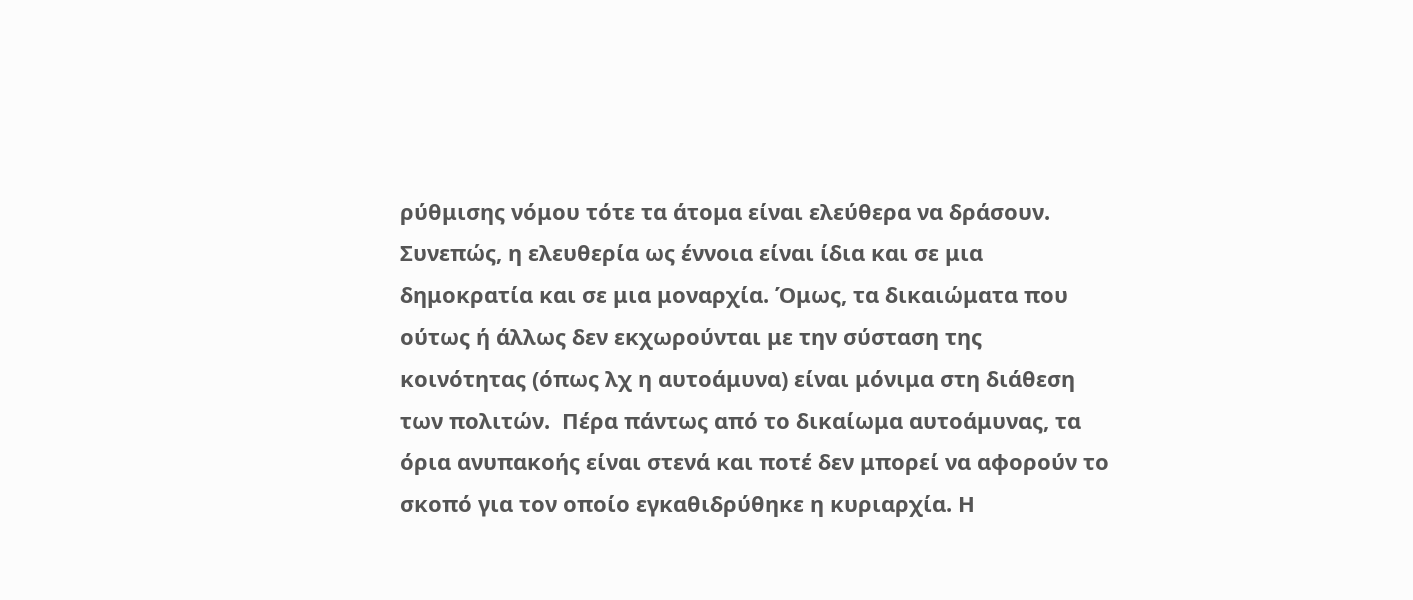ρύθμισης νόμου τότε τα άτομα είναι ελεύθερα να δράσουν. Συνεπώς, η ελευθερία ως έννοια είναι ίδια και σε μια δημοκρατία και σε μια μοναρχία. Όμως, τα δικαιώματα που ούτως ή άλλως δεν εκχωρούνται με την σύσταση της κοινότητας (όπως λχ η αυτοάμυνα) είναι μόνιμα στη διάθεση των πολιτών.  Πέρα πάντως από το δικαίωμα αυτοάμυνας, τα όρια ανυπακοής είναι στενά και ποτέ δεν μπορεί να αφορούν το σκοπό για τον οποίο εγκαθιδρύθηκε η κυριαρχία. Η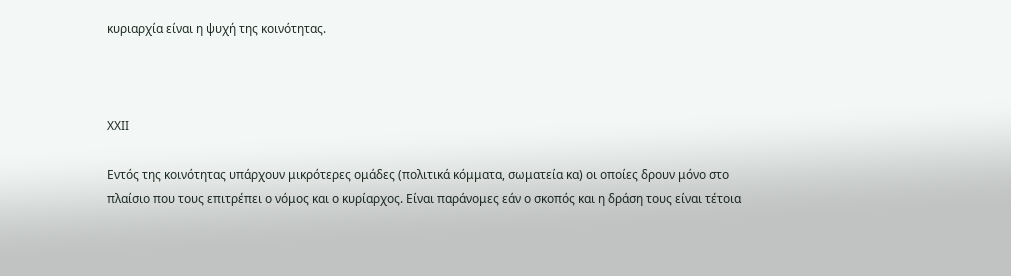κυριαρχία είναι η ψυχή της κοινότητας.



XΧΙI

Εντός της κοινότητας υπάρχουν μικρότερες ομάδες (πολιτικά κόμματα, σωματεία κα) οι οποίες δρουν μόνο στο πλαίσιο που τους επιτρέπει ο νόμος και ο κυρίαρχος. Είναι παράνομες εάν ο σκοπός και η δράση τους είναι τέτοια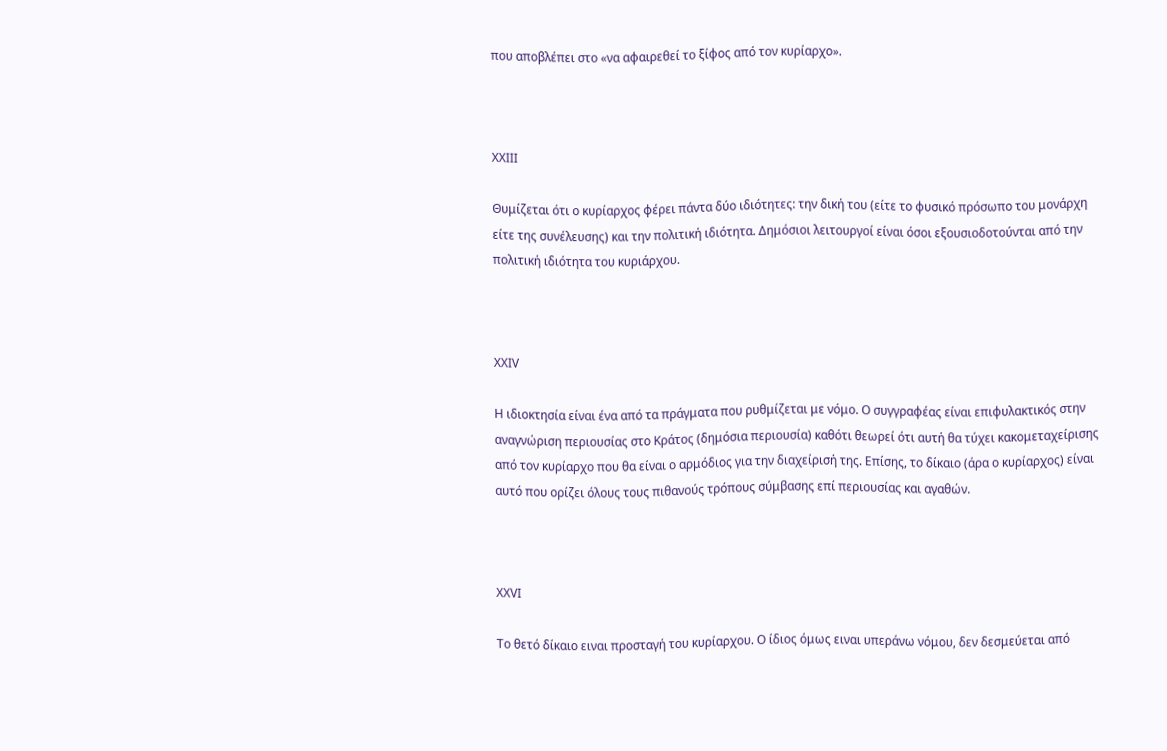που αποβλέπει στο «να αφαιρεθεί το ξίφος από τον κυρίαρχο».



XΧΙIΙ

Θυμίζεται ότι ο κυρίαρχος φέρει πάντα δύο ιδιότητες: την δική του (είτε το φυσικό πρόσωπο του μονάρχη είτε της συνέλευσης) και την πολιτική ιδιότητα. Δημόσιοι λειτουργοί είναι όσοι εξουσιοδοτούνται από την πολιτική ιδιότητα του κυριάρχου.



XΧΙV

Η ιδιοκτησία είναι ένα από τα πράγματα που ρυθμίζεται με νόμο. Ο συγγραφέας είναι επιφυλακτικός στην αναγνώριση περιουσίας στο Κράτος (δημόσια περιουσία) καθότι θεωρεί ότι αυτή θα τύχει κακομεταχείρισης από τον κυρίαρχο που θα είναι ο αρμόδιος για την διαχείρισή της. Επίσης, το δίκαιο (άρα ο κυρίαρχος) είναι αυτό που ορίζει όλους τους πιθανούς τρόπους σύμβασης επί περιουσίας και αγαθών.



XΧVI

Το θετό δίκαιο ειναι προσταγή του κυρίαρχου. Ο ίδιος όμως ειναι υπεράνω νόμου, δεν δεσμεύεται από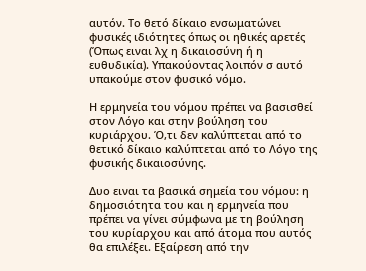αυτόν. Το θετό δίκαιο ενσωματώνει φυσικές ιδιότητες όπως οι ηθικές αρετές (Όπως ειναι λχ η δικαιοσύνη ή η ευθυδικία). Υπακούοντας λοιπόν σ αυτό υπακούμε στον φυσικό νόμο.

Η ερμηνεία του νόμου πρέπει να βασισθεί στον Λόγο και στην βούληση του κυριάρχου. Ό,τι δεν καλύπτεται από το θετικό δίκαιο καλύπτεται από το Λόγο της φυσικής δικαιοσύνης.

Δυο ειναι τα βασικά σημεία του νόμου: η δημοσιότητα του και η ερμηνεία που πρέπει να γίνει σύμφωνα με τη βούληση του κυρίαρχου και από άτομα που αυτός θα επιλέξει. Εξαίρεση από την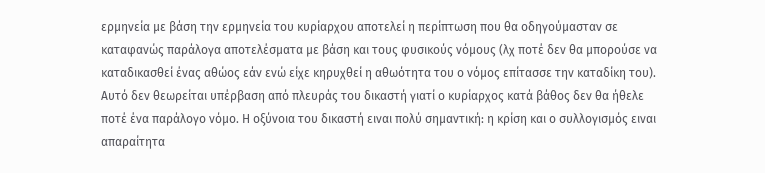ερμηνεία με βάση την ερμηνεία του κυρίαρχου αποτελεί η περίπτωση που θα οδηγούμασταν σε καταφανώς παράλογα αποτελέσματα με βάση και τους φυσικούς νόμους (λχ ποτέ δεν θα μπορούσε να καταδικασθεί ένας αθώος εάν ενώ είχε κηρυχθεί η αθωότητα του ο νόμος επίτασσε την καταδίκη του). Αυτό δεν θεωρείται υπέρβαση από πλευράς του δικαστή γιατί ο κυρίαρχος κατά βάθος δεν θα ήθελε ποτέ ένα παράλογο νόμο. Η οξύνοια του δικαστή ειναι πολύ σημαντική: η κρίση και ο συλλογισμός ειναι απαραίτητα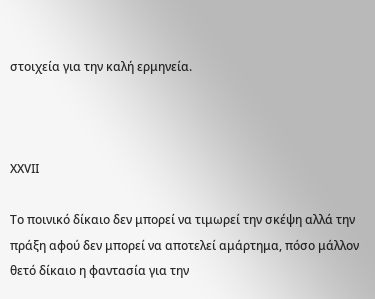στοιχεία για την καλή ερμηνεία.



XΧVII

Το ποινικό δίκαιο δεν μπορεί να τιμωρεί την σκέψη αλλά την πράξη αφού δεν μπορεί να αποτελεί αμάρτημα, πόσο μάλλον θετό δίκαιο η φαντασία για την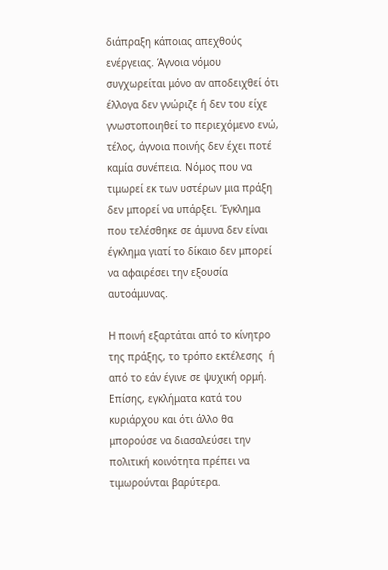διάπραξη κάποιας απεχθούς ενέργειας. Άγνοια νόμου συγχωρείται μόνο αν αποδειχθεί ότι έλλογα δεν γνώριζε ή δεν του είχε γνωστοποιηθεί το περιεχόμενο ενώ, τέλος, άγνοια ποινής δεν έχει ποτέ καμία συνέπεια. Νόμος που να τιμωρεί εκ των υστέρων μια πράξη δεν μπορεί να υπάρξει. Έγκλημα που τελέσθηκε σε άμυνα δεν είναι έγκλημα γιατί το δίκαιο δεν μπορεί να αφαιρέσει την εξουσία αυτοάμυνας.

Η ποινή εξαρτάται από το κίνητρο της πράξης, το τρόπο εκτέλεσης  ή από το εάν έγινε σε ψυχική ορμή. Επίσης, εγκλήματα κατά του κυριάρχου και ότι άλλο θα μπορούσε να διασαλεύσει την πολιτική κοινότητα πρέπει να τιμωρούνται βαρύτερα.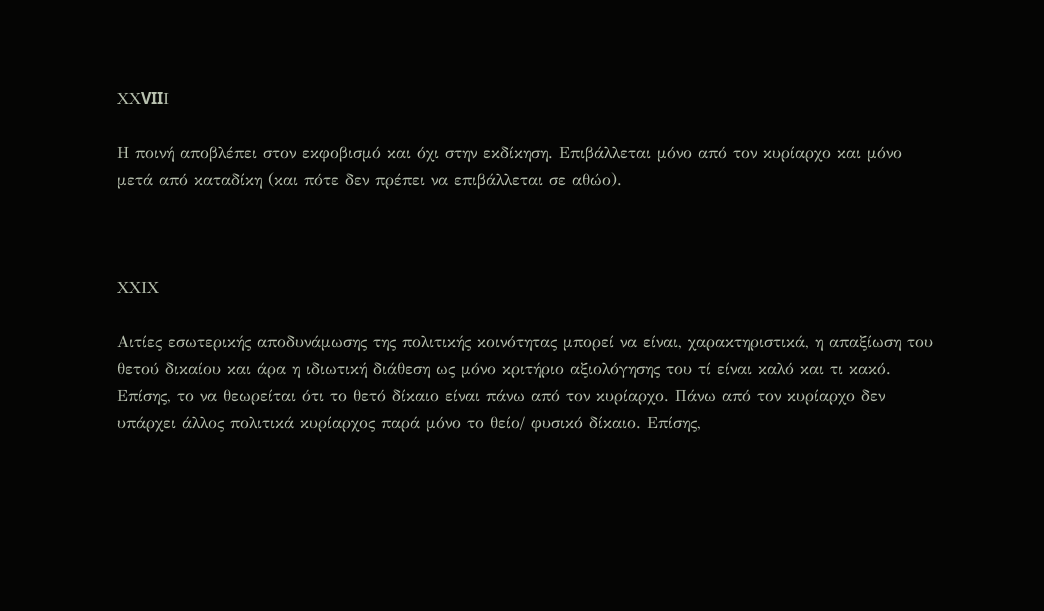XΧVIIΙ

Η ποινή αποβλέπει στον εκφοβισμό και όχι στην εκδίκηση. Επιβάλλεται μόνο από τον κυρίαρχο και μόνο μετά από καταδίκη (και πότε δεν πρέπει να επιβάλλεται σε αθώο).



XΧΙΧ

Αιτίες εσωτερικής αποδυνάμωσης της πολιτικής κοινότητας μπορεί να είναι, χαρακτηριστικά, η απαξίωση του θετού δικαίου και άρα η ιδιωτική διάθεση ως μόνο κριτήριο αξιολόγησης του τί είναι καλό και τι κακό. Επίσης, το να θεωρείται ότι το θετό δίκαιο είναι πάνω από τον κυρίαρχο. Πάνω από τον κυρίαρχο δεν υπάρχει άλλος πολιτικά κυρίαρχος παρά μόνο το θείο/ φυσικό δίκαιο. Επίσης,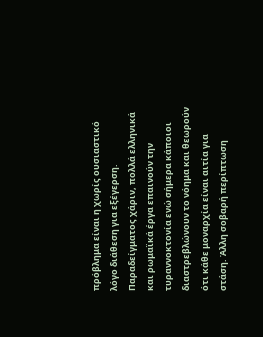πρόβλημα είναι η χωρίς ουσιαστικό λόγο διάθεση για εξέγερση. Παραδείγματος χάριν, πολλά ελληνικά και ρωμαϊκά έργα επαινούν την τυραννοκτονία ενώ σήμερα κάποιοι διαστρεβλώνουν το νόημα και θεωρούν ότι κάθε μοναρχία είναι αιτία για στάση. Άλλη σοβαρή περίπτωση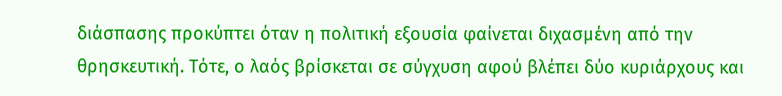διάσπασης προκύπτει όταν η πολιτική εξουσία φαίνεται διχασμένη από την θρησκευτική. Τότε, ο λαός βρίσκεται σε σύγχυση αφού βλέπει δύο κυριάρχους και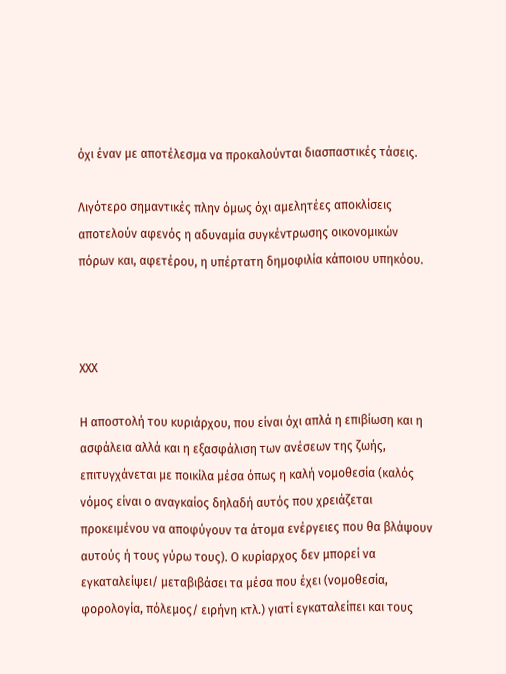όχι έναν με αποτέλεσμα να προκαλούνται διασπαστικές τάσεις.

Λιγότερο σημαντικές πλην όμως όχι αμελητέες αποκλίσεις αποτελούν αφενός η αδυναμία συγκέντρωσης οικονομικών πόρων και, αφετέρου, η υπέρτατη δημοφιλία κάποιου υπηκόου.



XΧΧ

Η αποστολή του κυριάρχου, που είναι όχι απλά η επιβίωση και η ασφάλεια αλλά και η εξασφάλιση των ανέσεων της ζωής, επιτυγχάνεται με ποικίλα μέσα όπως η καλή νομοθεσία (καλός νόμος είναι ο αναγκαίος δηλαδή αυτός που χρειάζεται προκειμένου να αποφύγουν τα άτομα ενέργειες που θα βλάψουν αυτούς ή τους γύρω τους). Ο κυρίαρχος δεν μπορεί να εγκαταλείψει/ μεταβιβάσει τα μέσα που έχει (νομοθεσία, φορολογία, πόλεμος/ ειρήνη κτλ.) γιατί εγκαταλείπει και τους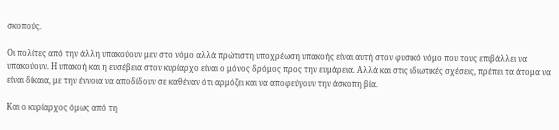σκοπούς.

Οι πολίτες από την άλλη υπακούουν μεν στο νόμο αλλά πρώτιστη υποχρέωση υπακοής είναι αυτή στον φυσικό νόμο που τους επιβάλλει να υπακούουν. Η υπακοή και η ευσέβεια στον κυρίαρχο είναι ο μόνος δρόμος προς την ευμάρεια. Αλλά και στις ιδιωτικές σχέσεις, πρέπει τα άτομα να είναι δίκαια, με την έννοια να αποδίδουν σε καθέναν ότι αρμόζει και να αποφεύγουν την άσκοπη βία.

Και ο κυρίαρχος όμως από τη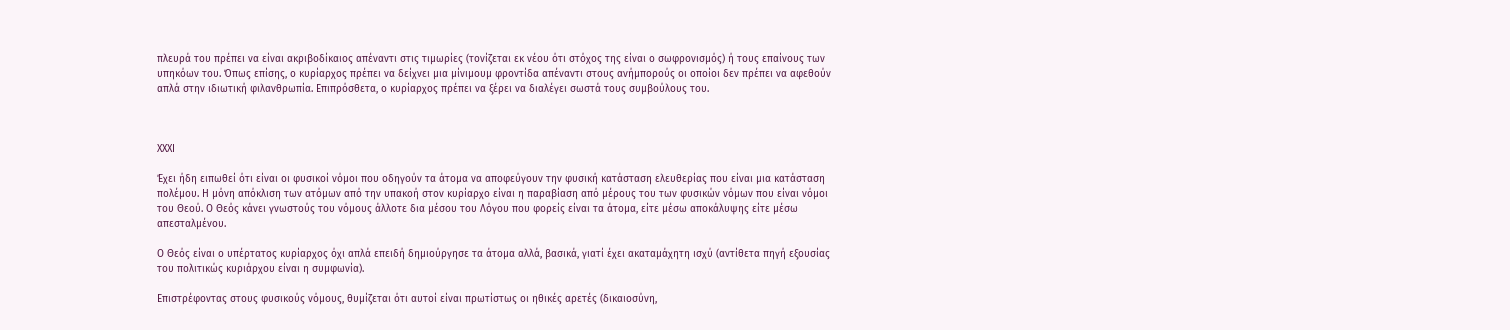πλευρά του πρέπει να είναι ακριβοδίκαιος απέναντι στις τιμωρίες (τονίζεται εκ νέου ότι στόχος της είναι ο σωφρονισμός) ή τους επαίνους των υπηκόων του. Όπως επίσης, ο κυρίαρχος πρέπει να δείχνει μια μίνιμουμ φροντίδα απέναντι στους ανήμπορούς οι οποίοι δεν πρέπει να αφεθούν απλά στην ιδιωτική φιλανθρωπία. Επιπρόσθετα, ο κυρίαρχος πρέπει να ξέρει να διαλέγει σωστά τους συμβούλους του.



XΧΧΙ

Έχει ήδη ειπωθεί ότι είναι οι φυσικοί νόμοι που οδηγούν τα άτομα να αποφεύγουν την φυσική κατάσταση ελευθερίας που είναι μια κατάσταση πολέμου. Η μόνη απόκλιση των ατόμων από την υπακοή στον κυρίαρχο είναι η παραβίαση από μέρους του των φυσικών νόμων που είναι νόμοι του Θεού. Ο Θεός κάνει γνωστούς του νόμους άλλοτε δια μέσου του Λόγου που φορείς είναι τα άτομα, είτε μέσω αποκάλυψης είτε μέσω απεσταλμένου.

Ο Θεός είναι ο υπέρτατος κυρίαρχος όχι απλά επειδή δημιούργησε τα άτομα αλλά, βασικά, γιατί έχει ακαταμάχητη ισχύ (αντίθετα πηγή εξουσίας του πολιτικώς κυριάρχου είναι η συμφωνία).

Επιστρέφοντας στους φυσικούς νόμους, θυμίζεται ότι αυτοί είναι πρωτίστως οι ηθικές αρετές (δικαιοσύνη,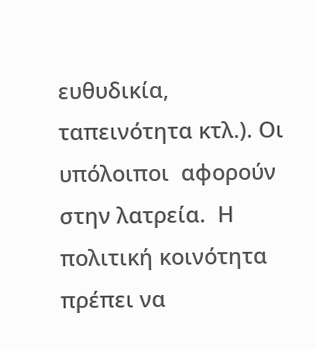ευθυδικία, ταπεινότητα κτλ.). Οι υπόλοιποι  αφορούν στην λατρεία.  Η πολιτική κοινότητα πρέπει να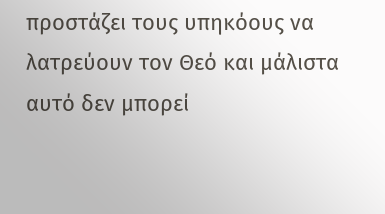προστάζει τους υπηκόους να λατρεύουν τον Θεό και μάλιστα αυτό δεν μπορεί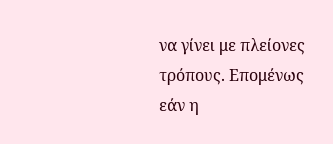να γίνει με πλείονες τρόπους. Επομένως εάν η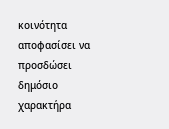κοινότητα αποφασίσει να προσδώσει δημόσιο χαρακτήρα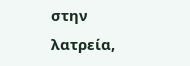στην λατρεία,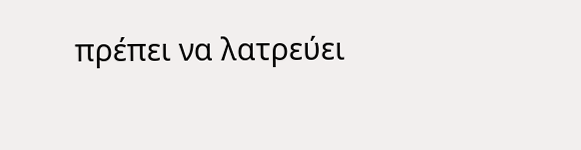πρέπει να λατρεύει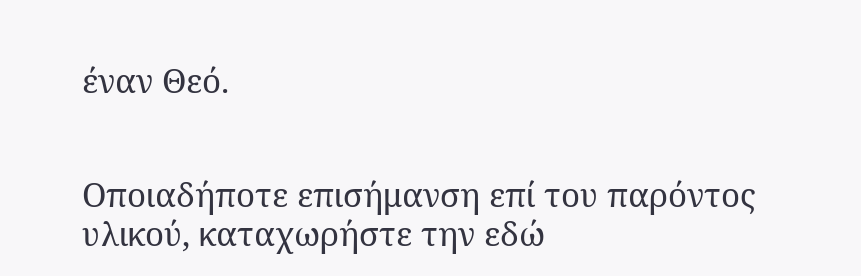έναν Θεό.


Οποιαδήποτε επισήμανση επί του παρόντος υλικού, καταχωρήστε την εδώ